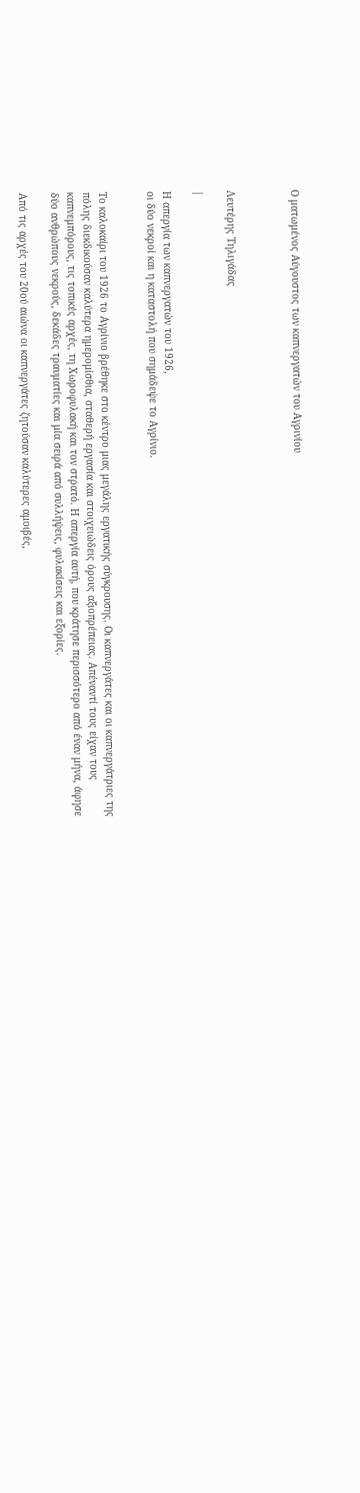Ο ματωμένος Αύγουστος των καπνεργατών του Αγρινίου



Λευτέρης Τηλιγάδας

|

Η απεργία των καπνεργατών του 1926,
οι δύο νεκροί και η καταστολή που σημάδεψε το Αγρίνιο.


Το καλοκαίρι του 1926 το Αγρίνιο βρέθηκε στο κέντρο μιας μεγάλης εργατικής σύγκρουσης. Οι καπνεργάτες και οι καπνεργάτριες της πόλης διεκδικούσαν καλύτερα ημερομίσθια, σταθερή εργασία και στοιχειώδεις όρους αξιοπρέπειας. Απέναντί τους είχαν τους καπνεμπόρους, τις τοπικές αρχές, τη Χωροφυλακή και τον στρατό. Η απεργία αυτή, που κράτησε περισσότερο από έναν μήνα, άφησε δύο ανθρώπους νεκρούς, δεκάδες τραυματίες και μία σειρά από συλλήψεις, φυλακίσεις και εξορίες.

Από τις αρχές του 20ού αιώνα οι καπνεργάτες ζητούσαν καλύτερες αμοιβές,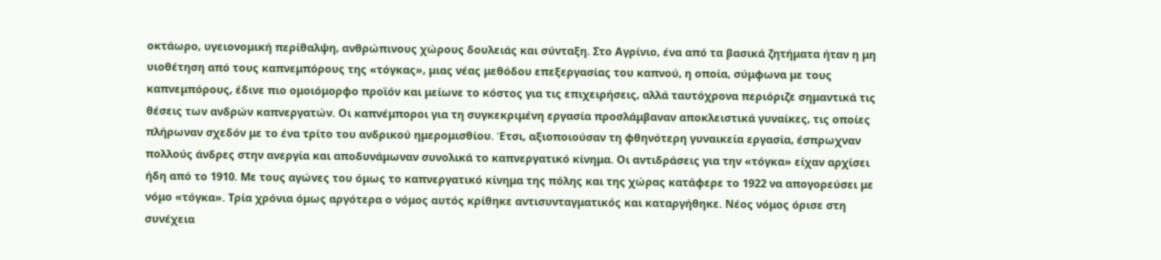οκτάωρο, υγειονομική περίθαλψη, ανθρώπινους χώρους δουλειάς και σύνταξη. Στο Αγρίνιο, ένα από τα βασικά ζητήματα ήταν η μη υιοθέτηση από τους καπνεμπόρους της «τόγκας», μιας νέας μεθόδου επεξεργασίας του καπνού, η οποία, σύμφωνα με τους καπνεμπόρους, έδινε πιο ομοιόμορφο προϊόν και μείωνε το κόστος για τις επιχειρήσεις, αλλά ταυτόχρονα περιόριζε σημαντικά τις θέσεις των ανδρών καπνεργατών. Οι καπνέμποροι για τη συγκεκριμένη εργασία προσλάμβαναν αποκλειστικά γυναίκες, τις οποίες πλήρωναν σχεδόν με το ένα τρίτο του ανδρικού ημερομισθίου. Έτσι, αξιοποιούσαν τη φθηνότερη γυναικεία εργασία, έσπρωχναν πολλούς άνδρες στην ανεργία και αποδυνάμωναν συνολικά το καπνεργατικό κίνημα. Οι αντιδράσεις για την «τόγκα» είχαν αρχίσει ήδη από το 1910. Με τους αγώνες του όμως το καπνεργατικό κίνημα της πόλης και της χώρας κατάφερε το 1922 να απογορεύσει με νόμο «τόγκα». Τρία χρόνια όμως αργότερα ο νόμος αυτός κρίθηκε αντισυνταγματικός και καταργήθηκε. Νέος νόμος όρισε στη συνέχεια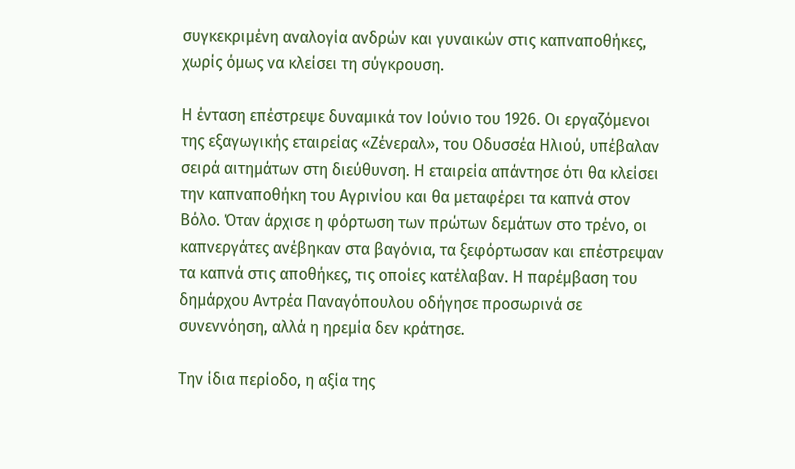συγκεκριμένη αναλογία ανδρών και γυναικών στις καπναποθήκες, χωρίς όμως να κλείσει τη σύγκρουση.

Η ένταση επέστρεψε δυναμικά τον Ιούνιο του 1926. Οι εργαζόμενοι της εξαγωγικής εταιρείας «Ζένεραλ», του Οδυσσέα Ηλιού, υπέβαλαν σειρά αιτημάτων στη διεύθυνση. Η εταιρεία απάντησε ότι θα κλείσει την καπναποθήκη του Αγρινίου και θα μεταφέρει τα καπνά στον Βόλο. Όταν άρχισε η φόρτωση των πρώτων δεμάτων στο τρένο, οι καπνεργάτες ανέβηκαν στα βαγόνια, τα ξεφόρτωσαν και επέστρεψαν τα καπνά στις αποθήκες, τις οποίες κατέλαβαν. Η παρέμβαση του δημάρχου Αντρέα Παναγόπουλου οδήγησε προσωρινά σε συνεννόηση, αλλά η ηρεμία δεν κράτησε.

Την ίδια περίοδο, η αξία της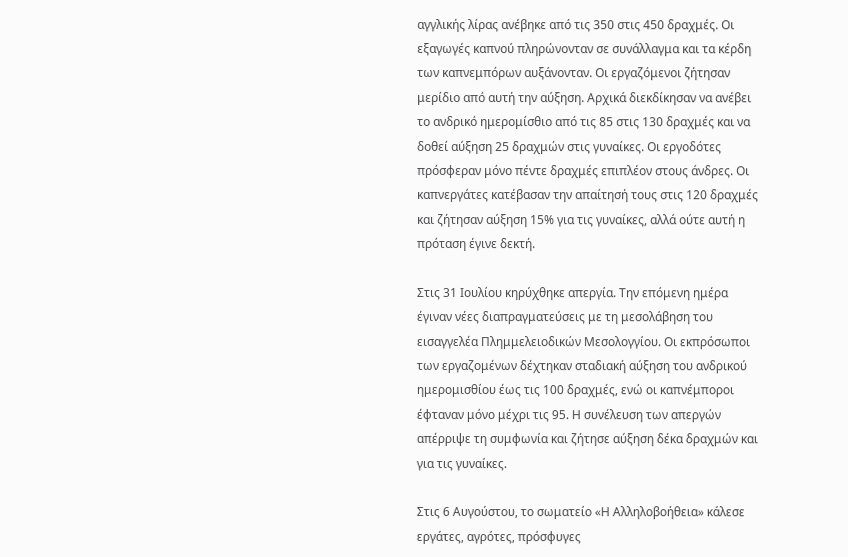αγγλικής λίρας ανέβηκε από τις 350 στις 450 δραχμές. Οι εξαγωγές καπνού πληρώνονταν σε συνάλλαγμα και τα κέρδη των καπνεμπόρων αυξάνονταν. Οι εργαζόμενοι ζήτησαν μερίδιο από αυτή την αύξηση. Αρχικά διεκδίκησαν να ανέβει το ανδρικό ημερομίσθιο από τις 85 στις 130 δραχμές και να δοθεί αύξηση 25 δραχμών στις γυναίκες. Οι εργοδότες πρόσφεραν μόνο πέντε δραχμές επιπλέον στους άνδρες. Οι καπνεργάτες κατέβασαν την απαίτησή τους στις 120 δραχμές και ζήτησαν αύξηση 15% για τις γυναίκες, αλλά ούτε αυτή η πρόταση έγινε δεκτή.

Στις 31 Ιουλίου κηρύχθηκε απεργία. Την επόμενη ημέρα έγιναν νέες διαπραγματεύσεις με τη μεσολάβηση του εισαγγελέα Πλημμελειοδικών Μεσολογγίου. Οι εκπρόσωποι των εργαζομένων δέχτηκαν σταδιακή αύξηση του ανδρικού ημερομισθίου έως τις 100 δραχμές, ενώ οι καπνέμποροι έφταναν μόνο μέχρι τις 95. Η συνέλευση των απεργών απέρριψε τη συμφωνία και ζήτησε αύξηση δέκα δραχμών και για τις γυναίκες.

Στις 6 Αυγούστου, το σωματείο «Η Αλληλοβοήθεια» κάλεσε εργάτες, αγρότες, πρόσφυγες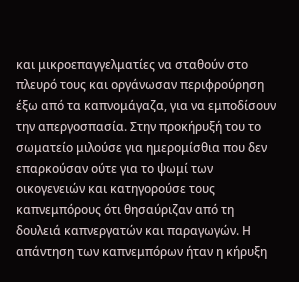και μικροεπαγγελματίες να σταθούν στο πλευρό τους και οργάνωσαν περιφρούρηση έξω από τα καπνομάγαζα, για να εμποδίσουν την απεργοσπασία. Στην προκήρυξή του το σωματείο μιλούσε για ημερομίσθια που δεν επαρκούσαν ούτε για το ψωμί των οικογενειών και κατηγορούσε τους καπνεμπόρους ότι θησαύριζαν από τη δουλειά καπνεργατών και παραγωγών. Η απάντηση των καπνεμπόρων ήταν η κήρυξη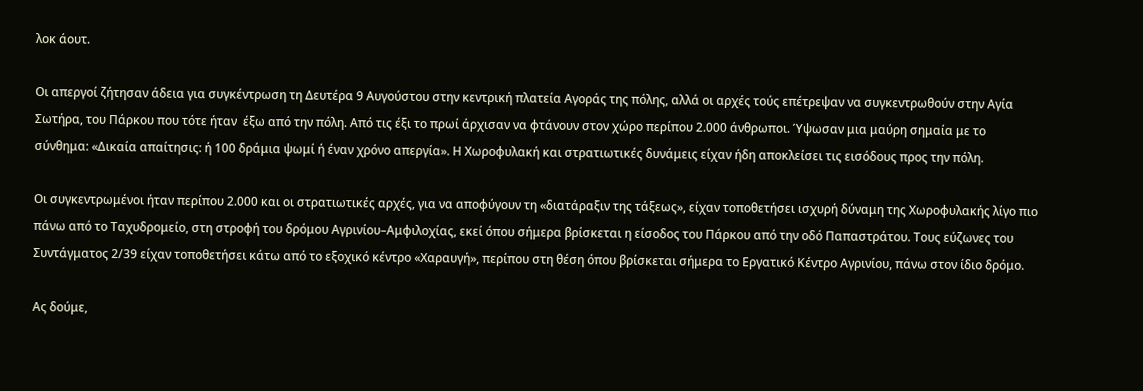λοκ άουτ.

Οι απεργοί ζήτησαν άδεια για συγκέντρωση τη Δευτέρα 9 Αυγούστου στην κεντρική πλατεία Αγοράς της πόλης, αλλά οι αρχές τούς επέτρεψαν να συγκεντρωθούν στην Αγία Σωτήρα, του Πάρκου που τότε ήταν  έξω από την πόλη. Από τις έξι το πρωί άρχισαν να φτάνουν στον χώρο περίπου 2.000 άνθρωποι. Ύψωσαν μια μαύρη σημαία με το σύνθημα: «Δικαία απαίτησις: ή 100 δράμια ψωμί ή έναν χρόνο απεργία». Η Χωροφυλακή και στρατιωτικές δυνάμεις είχαν ήδη αποκλείσει τις εισόδους προς την πόλη.

Οι συγκεντρωμένοι ήταν περίπου 2.000 και οι στρατιωτικές αρχές, για να αποφύγουν τη «διατάραξιν της τάξεως», είχαν τοποθετήσει ισχυρή δύναμη της Χωροφυλακής λίγο πιο πάνω από το Ταχυδρομείο, στη στροφή του δρόμου Αγρινίου–Αμφιλοχίας, εκεί όπου σήμερα βρίσκεται η είσοδος του Πάρκου από την οδό Παπαστράτου. Τους εύζωνες του Συντάγματος 2/39 είχαν τοποθετήσει κάτω από το εξοχικό κέντρο «Χαραυγή», περίπου στη θέση όπου βρίσκεται σήμερα το Εργατικό Κέντρο Αγρινίου, πάνω στον ίδιο δρόμο.

Ας δούμε,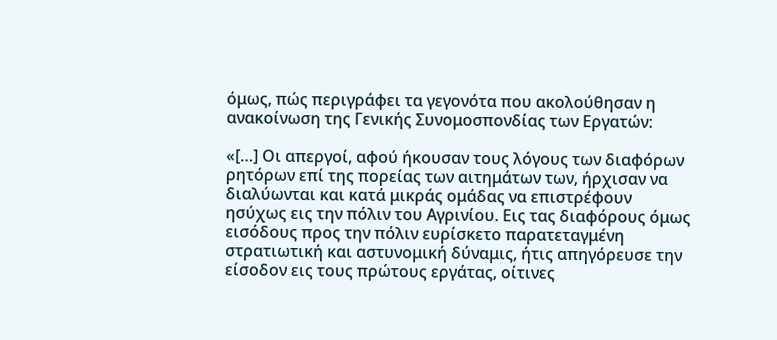όμως, πώς περιγράφει τα γεγονότα που ακολούθησαν η ανακοίνωση της Γενικής Συνομοσπονδίας των Εργατών:

«[…] Οι απεργοί, αφού ήκουσαν τους λόγους των διαφόρων ρητόρων επί της πορείας των αιτημάτων των, ήρχισαν να διαλύωνται και κατά μικράς ομάδας να επιστρέφουν ησύχως εις την πόλιν του Αγρινίου. Εις τας διαφόρους όμως εισόδους προς την πόλιν ευρίσκετο παρατεταγμένη στρατιωτική και αστυνομική δύναμις, ήτις απηγόρευσε την είσοδον εις τους πρώτους εργάτας, οίτινες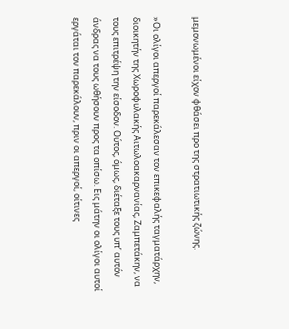μεμονωμένοι είχον φθάσει προ της στρατιωτικής ζώνης.

»Οι ολίγοι απεργοί παρεκάλεσαν τον επικεφαλής ταγματάρχην, διοικητήν της Χωροφυλακής Αιτωλοακαρνανίας, Ζαμπετάκην, να τους επιτρέψη την είσοδον. Ούτος, όμως, διέταξε τους υπ’ αυτόν άνδρας να τους ωθήσουν προς τα οπίσω. Εις μάτην οι ολίγοι αυτοί εργάται τον παρεκάλουν, πριν οι απεργοί, οίτινες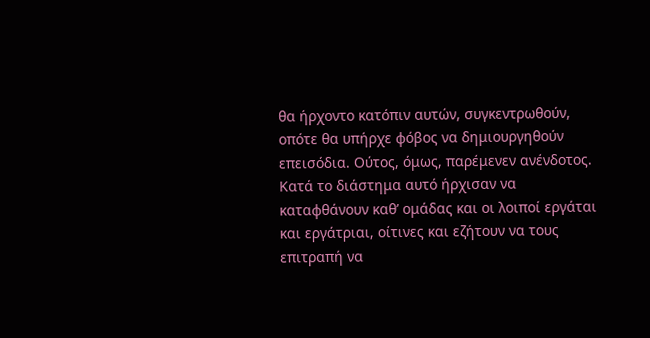θα ήρχοντο κατόπιν αυτών, συγκεντρωθούν, οπότε θα υπήρχε φόβος να δημιουργηθούν επεισόδια. Ούτος, όμως, παρέμενεν ανένδοτος. Κατά το διάστημα αυτό ήρχισαν να καταφθάνουν καθ’ ομάδας και οι λοιποί εργάται και εργάτριαι, οίτινες και εζήτουν να τους επιτραπή να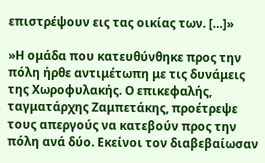επιστρέψουν εις τας οικίας των. […]»

»Η ομάδα που κατευθύνθηκε προς την πόλη ήρθε αντιμέτωπη με τις δυνάμεις της Χωροφυλακής. Ο επικεφαλής, ταγματάρχης Ζαμπετάκης, προέτρεψε τους απεργούς να κατεβούν προς την πόλη ανά δύο. Εκείνοι τον διαβεβαίωσαν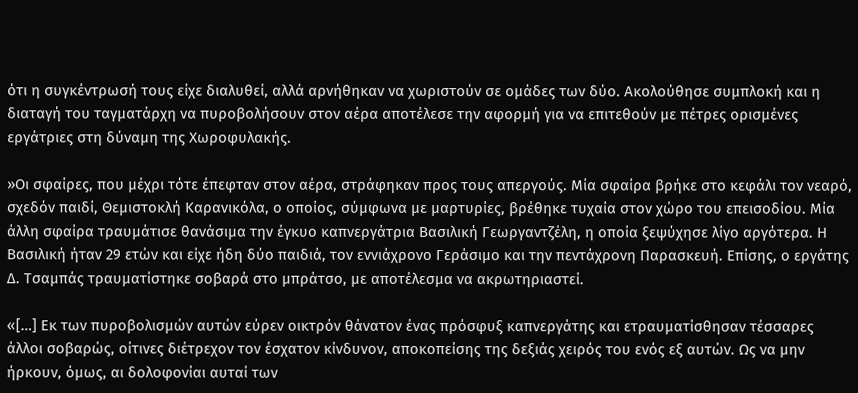ότι η συγκέντρωσή τους είχε διαλυθεί, αλλά αρνήθηκαν να χωριστούν σε ομάδες των δύο. Ακολούθησε συμπλοκή και η διαταγή του ταγματάρχη να πυροβολήσουν στον αέρα αποτέλεσε την αφορμή για να επιτεθούν με πέτρες ορισμένες εργάτριες στη δύναμη της Χωροφυλακής.

»Οι σφαίρες, που μέχρι τότε έπεφταν στον αέρα, στράφηκαν προς τους απεργούς. Μία σφαίρα βρήκε στο κεφάλι τον νεαρό, σχεδόν παιδί, Θεμιστοκλή Καρανικόλα, ο οποίος, σύμφωνα με μαρτυρίες, βρέθηκε τυχαία στον χώρο του επεισοδίου. Μία άλλη σφαίρα τραυμάτισε θανάσιμα την έγκυο καπνεργάτρια Βασιλική Γεωργαντζέλη, η οποία ξεψύχησε λίγο αργότερα. Η Βασιλική ήταν 29 ετών και είχε ήδη δύο παιδιά, τον εννιάχρονο Γεράσιμο και την πεντάχρονη Παρασκευή. Επίσης, ο εργάτης Δ. Τσαμπάς τραυματίστηκε σοβαρά στο μπράτσο, με αποτέλεσμα να ακρωτηριαστεί.

«[…] Εκ των πυροβολισμών αυτών εύρεν οικτρόν θάνατον ένας πρόσφυξ καπνεργάτης και ετραυματίσθησαν τέσσαρες άλλοι σοβαρώς, οίτινες διέτρεχον τον έσχατον κίνδυνον, αποκοπείσης της δεξιάς χειρός του ενός εξ αυτών. Ως να μην ήρκουν, όμως, αι δολοφονίαι αυταί των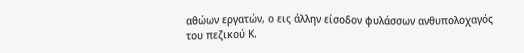αθώων εργατών, ο εις άλλην είσοδον φυλάσσων ανθυπολοχαγός του πεζικού Κ.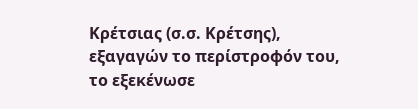Κρέτσιας (σ.σ. Κρέτσης), εξαγαγών το περίστροφόν του, το εξεκένωσε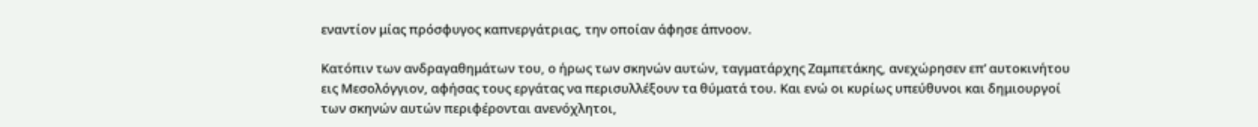εναντίον μίας πρόσφυγος καπνεργάτριας, την οποίαν άφησε άπνοον.

Κατόπιν των ανδραγαθημάτων του, ο ήρως των σκηνών αυτών, ταγματάρχης Ζαμπετάκης, ανεχώρησεν επ’ αυτοκινήτου εις Μεσολόγγιον, αφήσας τους εργάτας να περισυλλέξουν τα θύματά του. Και ενώ οι κυρίως υπεύθυνοι και δημιουργοί των σκηνών αυτών περιφέρονται ανενόχλητοι,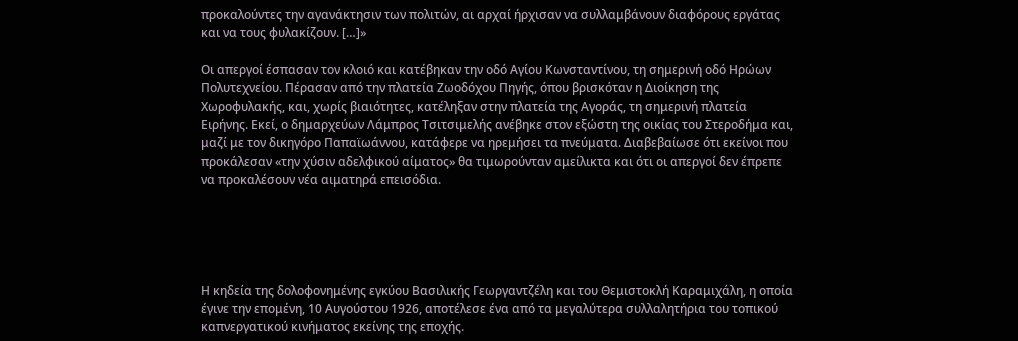προκαλούντες την αγανάκτησιν των πολιτών, αι αρχαί ήρχισαν να συλλαμβάνουν διαφόρους εργάτας και να τους φυλακίζουν. […]»

Οι απεργοί έσπασαν τον κλοιό και κατέβηκαν την οδό Αγίου Κωνσταντίνου, τη σημερινή οδό Ηρώων Πολυτεχνείου. Πέρασαν από την πλατεία Ζωοδόχου Πηγής, όπου βρισκόταν η Διοίκηση της Χωροφυλακής, και, χωρίς βιαιότητες, κατέληξαν στην πλατεία της Αγοράς, τη σημερινή πλατεία Ειρήνης. Εκεί, ο δημαρχεύων Λάμπρος Τσιτσιμελής ανέβηκε στον εξώστη της οικίας του Στεροδήμα και, μαζί με τον δικηγόρο Παπαϊωάννου, κατάφερε να ηρεμήσει τα πνεύματα. Διαβεβαίωσε ότι εκείνοι που προκάλεσαν «την χύσιν αδελφικού αίματος» θα τιμωρούνταν αμείλικτα και ότι οι απεργοί δεν έπρεπε να προκαλέσουν νέα αιματηρά επεισόδια.





Η κηδεία της δολοφονημένης εγκύου Βασιλικής Γεωργαντζέλη και του Θεμιστοκλή Καραμιχάλη, η οποία έγινε την επομένη, 10 Αυγούστου 1926, αποτέλεσε ένα από τα μεγαλύτερα συλλαλητήρια του τοπικού καπνεργατικού κινήματος εκείνης της εποχής.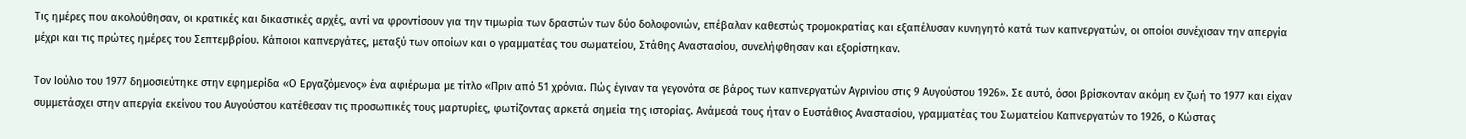Τις ημέρες που ακολούθησαν, οι κρατικές και δικαστικές αρχές, αντί να φροντίσουν για την τιμωρία των δραστών των δύο δολοφονιών, επέβαλαν καθεστώς τρομοκρατίας και εξαπέλυσαν κυνηγητό κατά των καπνεργατών, οι οποίοι συνέχισαν την απεργία μέχρι και τις πρώτες ημέρες του Σεπτεμβρίου. Κάποιοι καπνεργάτες, μεταξύ των οποίων και ο γραμματέας του σωματείου, Στάθης Αναστασίου, συνελήφθησαν και εξορίστηκαν.

Τον Ιούλιο του 1977 δημοσιεύτηκε στην εφημερίδα «Ο Εργαζόμενος» ένα αφιέρωμα με τίτλο «Πριν από 51 χρόνια. Πώς έγιναν τα γεγονότα σε βάρος των καπνεργατών Αγρινίου στις 9 Αυγούστου 1926». Σε αυτό, όσοι βρίσκονταν ακόμη εν ζωή το 1977 και είχαν συμμετάσχει στην απεργία εκείνου του Αυγούστου κατέθεσαν τις προσωπικές τους μαρτυρίες, φωτίζοντας αρκετά σημεία της ιστορίας. Ανάμεσά τους ήταν ο Ευστάθιος Αναστασίου, γραμματέας του Σωματείου Καπνεργατών το 1926, ο Κώστας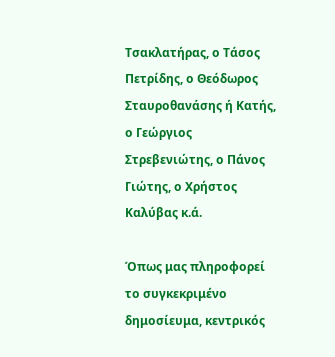Τσακλατήρας, ο Τάσος Πετρίδης, ο Θεόδωρος Σταυροθανάσης ή Κατής, ο Γεώργιος Στρεβενιώτης, ο Πάνος Γιώτης, ο Χρήστος Καλύβας κ.ά.

Όπως μας πληροφορεί το συγκεκριμένο δημοσίευμα, κεντρικός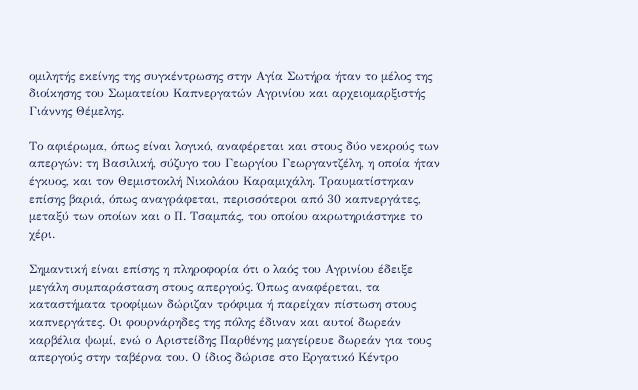ομιλητής εκείνης της συγκέντρωσης στην Αγία Σωτήρα ήταν το μέλος της διοίκησης του Σωματείου Καπνεργατών Αγρινίου και αρχειομαρξιστής Γιάννης Θέμελης.

Το αφιέρωμα, όπως είναι λογικό, αναφέρεται και στους δύο νεκρούς των απεργών: τη Βασιλική, σύζυγο του Γεωργίου Γεωργαντζέλη, η οποία ήταν έγκυος, και τον Θεμιστοκλή Νικολάου Καραμιχάλη. Τραυματίστηκαν επίσης βαριά, όπως αναγράφεται, περισσότεροι από 30 καπνεργάτες, μεταξύ των οποίων και ο Π. Τσαμπάς, του οποίου ακρωτηριάστηκε το χέρι.

Σημαντική είναι επίσης η πληροφορία ότι ο λαός του Αγρινίου έδειξε μεγάλη συμπαράσταση στους απεργούς. Όπως αναφέρεται, τα καταστήματα τροφίμων δώριζαν τρόφιμα ή παρείχαν πίστωση στους καπνεργάτες. Οι φουρνάρηδες της πόλης έδιναν και αυτοί δωρεάν καρβέλια ψωμί, ενώ ο Αριστείδης Παρθένης μαγείρευε δωρεάν για τους απεργούς στην ταβέρνα του. Ο ίδιος δώρισε στο Εργατικό Κέντρο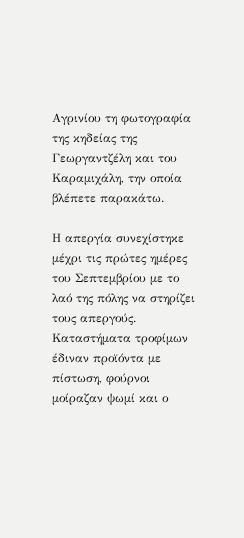Αγρινίου τη φωτογραφία της κηδείας της Γεωργαντζέλη και του Καραμιχάλη, την οποία βλέπετε παρακάτω.

Η απεργία συνεχίστηκε μέχρι τις πρώτες ημέρες του Σεπτεμβρίου με το λαό της πόλης να στηρίζει τους απεργούς. Καταστήματα τροφίμων έδιναν προϊόντα με πίστωση, φούρνοι μοίραζαν ψωμί και ο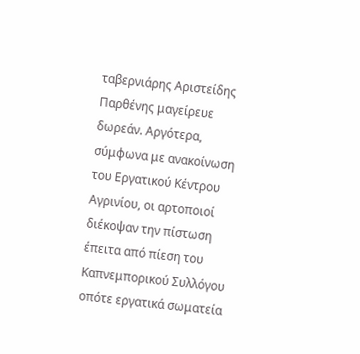ταβερνιάρης Αριστείδης Παρθένης μαγείρευε δωρεάν. Αργότερα, σύμφωνα με ανακοίνωση του Εργατικού Κέντρου Αγρινίου, οι αρτοποιοί διέκοψαν την πίστωση έπειτα από πίεση του Καπνεμπορικού Συλλόγου οπότε εργατικά σωματεία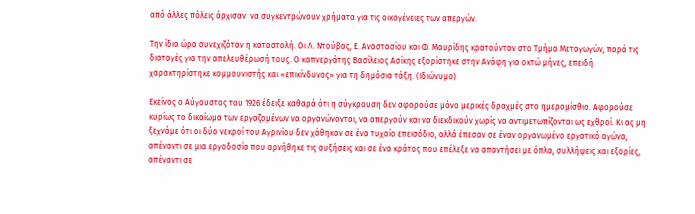από άλλες πόλεις άρχισαν  να συγκεντρώνουν χρήματα για τις οικογένειες των απεργών.

Την ίδια ώρα συνεχιζόταν η καταστολή. Οι Λ. Ντούβας, Ε. Αναστασίου και Φ. Μαυρίδης κρατούνταν στο Τμήμα Μεταγωγών, παρά τις διαταγές για την απελευθέρωσή τους. Ο καπνεργάτης Βασίλειος Ασίκης εξορίστηκε στην Ανάφη για οκτώ μήνες, επειδή χαρακτηρίστηκε κομμουνιστής και «επικίνδυνος» για τη δημόσια τάξη. (Ιδιώνυμο)

Εκείνος ο Αύγουστος του 1926 έδειξε καθαρά ότι η σύγκρουση δεν αφορούσε μόνο μερικές δραχμές στο ημερομίσθιο. Αφορούσε κυρίως το δικαίωμα των εργαζομένων να οργανώνονται, να απεργούν και να διεκδικούν χωρίς να αντιμετωπίζονται ως εχθροί. Κι ας μη ξεχνάμε ότι οι δύο νεκροί του Αγρινίου δεν χάθηκαν σε ένα τυχαίο επεισόδιο, αλλά έπεσαν σε έναν οργανωμένο εργατικό αγώνα, απέναντι σε μια εργοδοσία που αρνήθηκε τις αυξήσεις και σε ένα κράτος που επέλεξε να απαντήσει με όπλα, συλλήψεις και εξορίες, απέναντι σε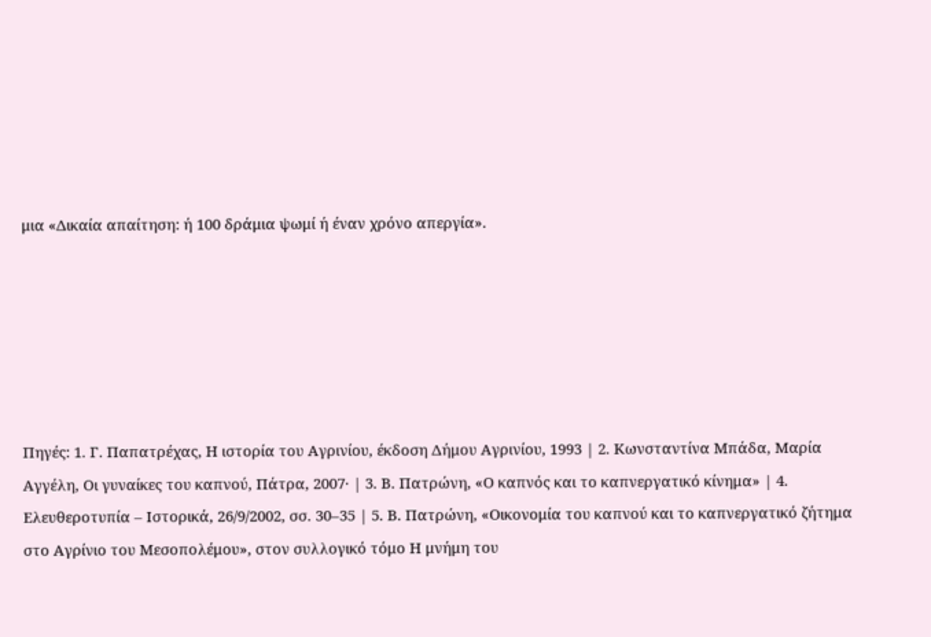μια «Δικαία απαίτηση: ή 100 δράμια ψωμί ή έναν χρόνο απεργία».






Πηγές: 1. Γ. Παπατρέχας, Η ιστορία του Αγρινίου, έκδοση Δήμου Αγρινίου, 1993 | 2. Κωνσταντίνα Μπάδα, Μαρία Αγγέλη, Οι γυναίκες του καπνού, Πάτρα, 2007· | 3. Β. Πατρώνη, «Ο καπνός και το καπνεργατικό κίνημα» | 4. Ελευθεροτυπία – Ιστορικά, 26/9/2002, σσ. 30–35 | 5. Β. Πατρώνη, «Οικονομία του καπνού και το καπνεργατικό ζήτημα στο Αγρίνιο του Μεσοπολέμου», στον συλλογικό τόμο Η μνήμη του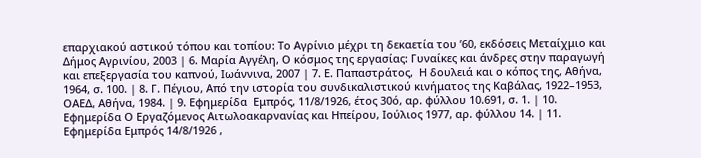επαρχιακού αστικού τόπου και τοπίου: Το Αγρίνιο μέχρι τη δεκαετία του ’60, εκδόσεις Μεταίχμιο και Δήμος Αγρινίου, 2003 | 6. Μαρία Αγγέλη, Ο κόσμος της εργασίας: Γυναίκες και άνδρες στην παραγωγή και επεξεργασία του καπνού, Ιωάννινα, 2007 | 7. Ε. Παπαστράτος,  Η δουλειά και ο κόπος της, Αθήνα, 1964, σ. 100. | 8. Γ. Πέγιου, Από την ιστορία του συνδικαλιστικού κινήματος της Καβάλας, 1922–1953, ΟΑΕΔ, Αθήνα, 1984. | 9. Εφημερίδα  Εμπρός, 11/8/1926, έτος 30ό, αρ. φύλλου 10.691, σ. 1. | 10. Εφημερίδα Ο Εργαζόμενος Αιτωλοακαρνανίας και Ηπείρου, Ιούλιος 1977, αρ. φύλλου 14. | 11. Εφημερίδα Εμπρός 14/8/1926 ,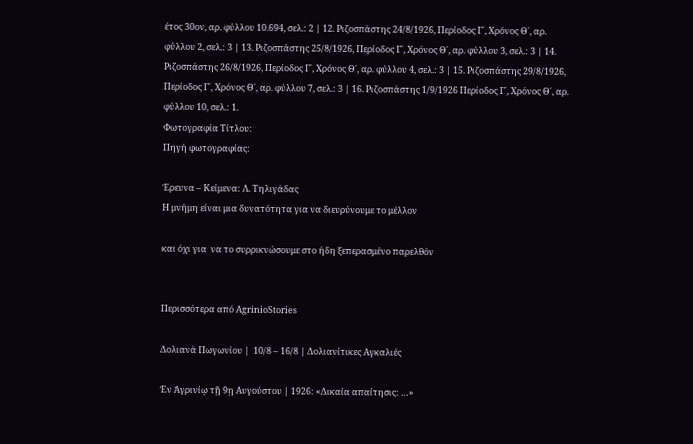έτος 30ον, αρ. φύλλου 10.694, σελ.: 2 | 12. Ριζοσπάστης 24/8/1926, Περίοδος Γ΄, Χρόνος Θ΄, αρ. φύλλου 2, σελ.: 3 | 13. Ριζοσπάστης 25/8/1926, Περίοδος Γ΄, Χρόνος Θ΄, αρ. φύλλου 3, σελ.: 3 | 14. Ριζοσπάστης 26/8/1926, Περίοδος Γ΄, Χρόνος Θ΄, αρ. φύλλου 4, σελ.: 3 | 15. Ριζοσπάστης 29/8/1926, Περίοδος Γ΄, Χρόνος Θ΄, αρ. φύλλου 7, σελ.: 3 | 16. Ριζοσπάστης 1/9/1926 Περίοδος Γ΄, Χρόνος Θ΄, αρ. φύλλου 10, σελ.: 1.
Φωτογραφία Τίτλου:
Πηγή φωτογραφίας:

Έρευνα – Κείμενα: Λ. Τηλιγάδας
Η μνήμη είναι μια δυνατότητα για να διευρύνουμε το μέλλον

και όχι για  να το συρρικνώσουμε στο ήδη ξεπερασμένο παρελθόν


Περισσότερα από AgrinioStories

Δολιανά Πωγωνίου |  10/8 – 16/8 | Δολιανίτικες Αγκαλιές

Ἐν Ἀγρινίῳ τῇ 9ῃ Αυγούστου | 1926: «Δικαία απαίτησις: …»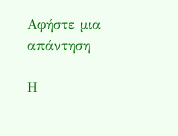Αφήστε μια απάντηση

Η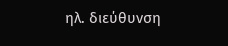ηλ. διεύθυνση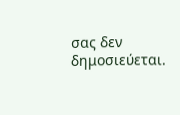σας δεν δημοσιεύεται.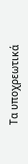Τα υποχρεωτικά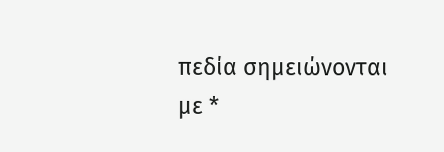πεδία σημειώνονται με *